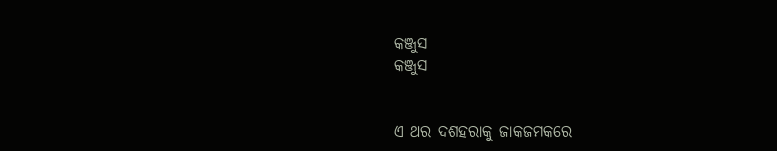କଞ୍ଜୁସ
କଞ୍ଜୁସ


ଏ ଥର ଦଶହରାକୁ ଜାକଜମକରେ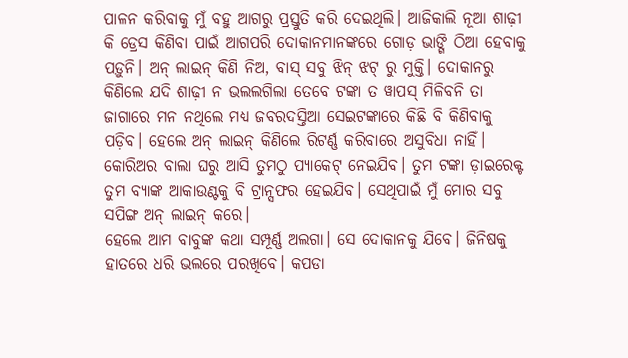ପାଳନ କରିବାକୁ ମୁଁ ବହୁ ଆଗରୁ ପ୍ରସ୍ତୁତି କରି ଦେଇଥିଲି। ଆଜିକାଲି ନୂଆ ଶାଢ଼ୀ କି ଡ୍ରେସ କିଣିବା ପାଇଁ ଆଗପରି ଦୋକାନମାନଙ୍କରେ ଗୋଡ଼ ଭାଙ୍ଗି ଠିଆ ହେବାକୁ ପଡ଼ୁନି। ଅନ୍ ଲାଇନ୍ କିଣି ନିଅ, ବାସ୍ ସବୁ ଝିନ୍ ଝଟ୍ ରୁ ମୁକ୍ତି। ଦୋକାନରୁ କିଣିଲେ ଯଦି ଶାଢ଼ୀ ନ ଭଲଲଗିଲା ତେବେ ଟଙ୍କା ତ ୱାପସ୍ ମିଳିବନି ତା ଜାଗାରେ ମନ ନଥିଲେ ମଧ୍ୟ ଜବରଦସ୍ତିଆ ସେଇଟଙ୍କାରେ କିଛି ବି କିଣିବାକୁ ପଡ଼ିବ। ହେଲେ ଅନ୍ ଲାଇନ୍ କିଣିଲେ ରିଟର୍ଣ୍ଣ କରିବାରେ ଅସୁବିଧା ନାହିଁ। କୋରିଅର ବାଲା ଘରୁ ଆସି ତୁମଠୁ ପ୍ୟାକେଟ୍ ନେଇଯିବ। ତୁମ ଟଙ୍କା ଡ଼ାଇରେକ୍ଟ ତୁମ ବ୍ୟାଙ୍କ ଆକାଉଣ୍ଟକୁ ବି ଟ୍ରାନ୍ସଫର ହେଇଯିବ। ସେଥିପାଇଁ ମୁଁ ମୋର ସବୁ ସପିଙ୍ଗ ଅନ୍ ଲାଇନ୍ କରେ।
ହେଲେ ଆମ ବାବୁଙ୍କ କଥା ସମ୍ପୂର୍ଣ୍ଣ ଅଲଗା। ସେ ଦୋକାନକୁ ଯିବେ। ଜିନିଷକୁ ହାତରେ ଧରି ଭଲରେ ପରଖିବେ। କପଡା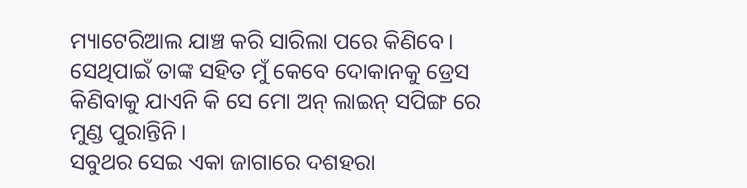ମ୍ୟାଟେରିଆଲ ଯାଞ୍ଚ କରି ସାରିଲା ପରେ କିଣିବେ। ସେଥିପାଇଁ ତାଙ୍କ ସହିତ ମୁଁ କେବେ ଦୋକାନକୁ ଡ୍ରେସ କିଣିବାକୁ ଯାଏନି କି ସେ ମୋ ଅନ୍ ଲାଇନ୍ ସପିଙ୍ଗ ରେ ମୁଣ୍ଡ ପୁରାନ୍ତିନି।
ସବୁଥର ସେଇ ଏକା ଜାଗାରେ ଦଶହରା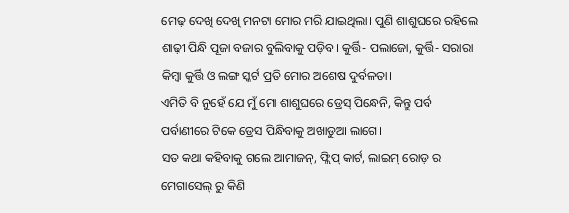ମେଢ଼ ଦେଖି ଦେଖି ମନଟା ମୋର ମରି ଯାଇଥିଲା। ପୁଣି ଶାଶୁଘରେ ରହିଲେ ଶାଢ଼ୀ ପିନ୍ଧି ପୂଜା ବଜାର ବୁଲିବାକୁ ପଡ଼ିବ। କୁର୍ତ୍ତି- ପଲାଜୋ, କୁର୍ତ୍ତି- ସରାରା କିମ୍ବା କୁର୍ତ୍ତି ଓ ଲଙ୍ଗ ସ୍କର୍ଟ ପ୍ରତି ମୋର ଅଶେଷ ଦୁର୍ବଳତା।
ଏମିତି ବି ନୁହେଁ ଯେ ମୁଁ ମୋ ଶାଶୁଘରେ ଡ୍ରେସ୍ ପିନ୍ଧେନି, କିନ୍ତୁ ପର୍ବ ପର୍ବାଣୀରେ ଟିକେ ଡ୍ରେସ ପିନ୍ଧିବାକୁ ଅଖାଡୁଆ ଲାଗେ।
ସତ କଥା କହିବାକୁ ଗଲେ ଆମାଜନ୍, ଫ୍ଲିପ୍ କାର୍ଟ, ଲାଇମ୍ ରୋଡ଼ ର ମେଗାସେଲ୍ ରୁ କିଣି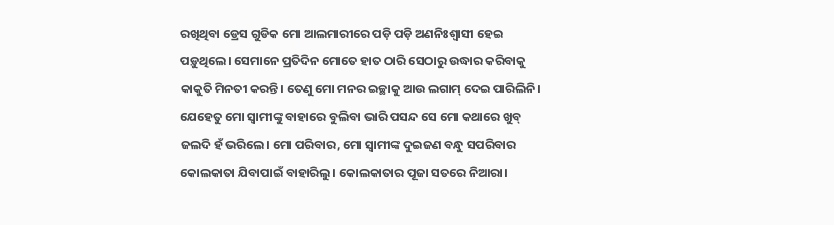ରଖିଥିବା ଡ୍ରେସ ଗୁଡିକ ମୋ ଆଲମାରୀରେ ପଡ଼ି ପଡ଼ି ଅଣନିଃଶ୍ଵାସୀ ହେଇ ପଡ଼ୁଥିଲେ। ସେମାନେ ପ୍ରତିଦିନ ମୋତେ ହାତ ଠାରି ସେଠାରୁ ଉଦ୍ଧାର କରିବାକୁ କାକୁତି ମିନତୀ କରନ୍ତି। ତେଣୁ ମୋ ମନର ଇଚ୍ଛାକୁ ଆଉ ଲଗାମ୍ ଦେଇ ପାରିଲିନି।
ଯେହେତୁ ମୋ ସ୍ୱାମୀଙ୍କୁ ବାହାରେ ବୁଲିବା ଭାରି ପସନ୍ଦ ସେ ମୋ କଥାରେ ଖୁବ୍ ଜଲଦି ହଁ ଭରିଲେ। ମୋ ପରିବାର, ମୋ ସ୍ୱାମୀଙ୍କ ଦୁଇଜଣ ବନ୍ଧୁ ସପରିବାର କୋଲକାତା ଯିବାପାଇଁ ବାହାରିଲୁ। କୋଲକାତାର ପୂଜା ସତରେ ନିଆରା।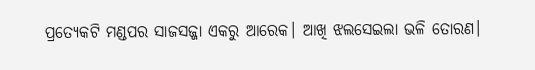ପ୍ରତ୍ୟେକଟି ମଣ୍ଡପର ସାଜସଜ୍ଜା ଏକରୁ ଆରେକ। ଆଖି ଝଲସେଇଲା ଭଳି ତୋରଣ।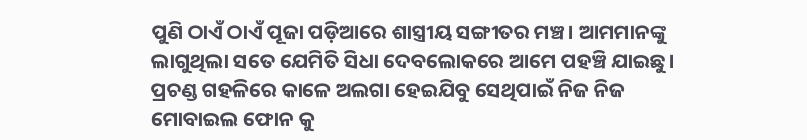ପୁଣି ଠାଏଁ ଠାଏଁ ପୂଜା ପଡ଼ିଆରେ ଶାସ୍ତ୍ରୀୟ ସଙ୍ଗୀତର ମଞ୍ଚ। ଆମମାନଙ୍କୁ ଲାଗୁଥିଲା ସତେ ଯେମିତି ସିଧା ଦେବଲୋକରେ ଆମେ ପହଞ୍ଚି ଯାଇଛୁ। ପ୍ରଚଣ୍ଡ ଗହଳିରେ କାଳେ ଅଲଗା ହେଇଯିବୁ ସେଥିପାଇଁ ନିଜ ନିଜ ମୋବାଇଲ ଫୋନ କୁ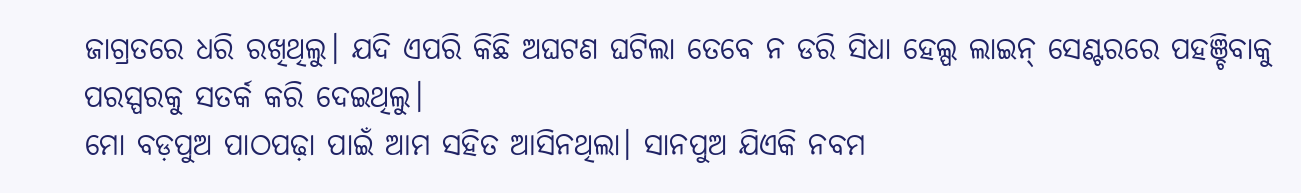ଜାଗ୍ରତରେ ଧରି ରଖିଥିଲୁ। ଯଦି ଏପରି କିଛି ଅଘଟଣ ଘଟିଲା ତେବେ ନ ଡରି ସିଧା ହେଲ୍ପ ଲାଇନ୍ ସେଣ୍ଟରରେ ପହଞ୍ଚିବାକୁ ପରସ୍ପରକୁ ସତର୍କ କରି ଦେଇଥିଲୁ।
ମୋ ବଡ଼ପୁଅ ପାଠପଢ଼ା ପାଇଁ ଆମ ସହିତ ଆସିନଥିଲା। ସାନପୁଅ ଯିଏକି ନବମ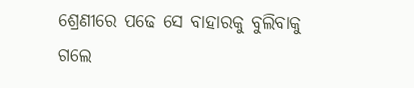ଶ୍ରେଣୀରେ ପଢେ ସେ ବାହାରକୁ ବୁଲିବାକୁ ଗଲେ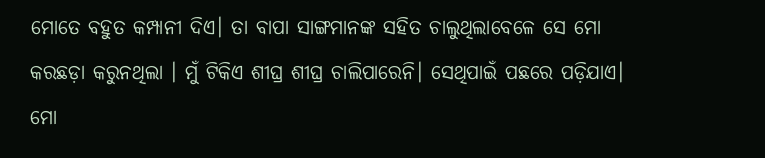ମୋତେ ବହୁତ କମ୍ପାନୀ ଦିଏ। ତା ବାପା ସାଙ୍ଗମାନଙ୍କ ସହିତ ଚାଲୁଥିଲାବେଳେ ସେ ମୋ କରଛଡ଼ା କରୁନଥିଲା । ମୁଁ ଟିକିଏ ଶୀଘ୍ର ଶୀଘ୍ର ଚାଲିପାରେନି। ସେଥିପାଇଁ ପଛରେ ପଡ଼ିଯାଏ। ମୋ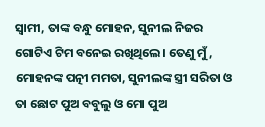ସ୍ୱାମୀ, ତାଙ୍କ ବନ୍ଧୁ ମୋହନ, ସୁନୀଲ ନିଜର ଗୋଟିଏ ଟିମ ବନେଇ ରଖିଥିଲେ। ତେଣୁ ମୁଁ, ମୋହନଙ୍କ ପତ୍ନୀ ମମତା, ସୁନୀଲଙ୍କ ସ୍ତ୍ରୀ ସରିତା ଓ ତା ଛୋଟ ପୁଅ ବବୁଲୁ ଓ ମୋ ପୁଅ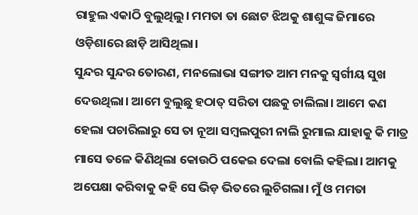ରାହୁଲ ଏକାଠି ବୁଲୁଥିଲୁ। ମମତା ତା ଛୋଟ ଝିଅକୁ ଶାଶୁଙ୍କ ଜିମାରେ ଓଡ଼ିଶାରେ ଛାଡ଼ି ଆସିଥିଲା।
ସୁନ୍ଦର ସୁନ୍ଦର ତୋରଣ, ମନଲୋଭା ସଙ୍ଗୀତ ଆମ ମନକୁ ସ୍ବର୍ଗୀୟ ସୁଖ ଦେଉଥିଲା। ଆମେ ବୁଲୁଛୁ ହଠାତ୍ ସରିତା ପଛକୁ ଚାଲିଲା। ଆମେ କଣ ହେଲା ପଚାରିଲାରୁ ସେ ତା ନୂଆ ସମ୍ବଲପୁରୀ ନାଲି ରୁମାଲ ଯାହାକୁ କି ମାତ୍ର ମାସେ ତଳେ କିଣିଥିଲା କୋଉଠି ପକେଇ ଦେଲା ବୋଲି କହିଲା। ଆମକୁ ଅପେକ୍ଷା କରିବାକୁ କହି ସେ ଭିଡ଼ ଭିତରେ ଲୁଚିଗଲା। ମୁଁ ଓ ମମତା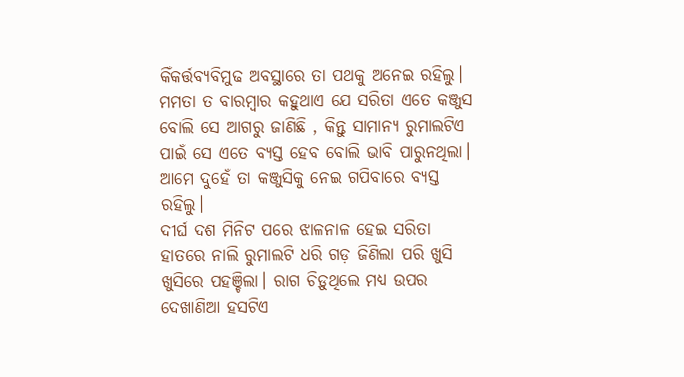କିଁକର୍ତ୍ତବ୍ୟବିମୁଢ ଅବସ୍ଥାରେ ତା ପଥକୁ ଅନେଇ ରହିଲୁ। ମମତା ତ ବାରମ୍ବାର କହୁଥାଏ ଯେ ସରିତା ଏତେ କଞ୍ଜୁସ ବୋଲି ସେ ଆଗରୁ ଜାଣିଛି , କିନ୍ତୁ ସାମାନ୍ୟ ରୁମାଲଟିଏ ପାଇଁ ସେ ଏତେ ବ୍ୟସ୍ତ ହେବ ବୋଲି ଭାବି ପାରୁନଥିଲା। ଆମେ ଦୁହେଁ ତା କଞ୍ଜୁସିକୁ ନେଇ ଗପିବାରେ ବ୍ୟସ୍ତ ରହିଲୁ।
ଦୀର୍ଘ ଦଶ ମିନିଟ ପରେ ଝାଳନାଳ ହେଇ ସରିତା ହାତରେ ନାଲି ରୁମାଲଟି ଧରି ଗଡ଼ ଜିଣିଲା ପରି ଖୁସି ଖୁସିରେ ପହଞ୍ଚିଲା। ରାଗ ଚିଡ଼ୁଥିଲେ ମଧ୍ୟ ଉପର ଦେଖାଣିଆ ହସଟିଏ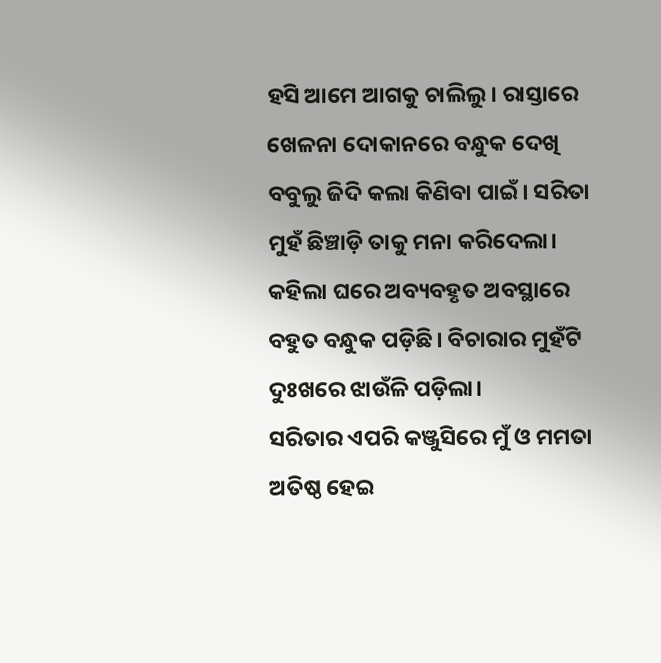ହସି ଆମେ ଆଗକୁ ଚାଲିଲୁ। ରାସ୍ତାରେ ଖେଳନା ଦୋକାନରେ ବନ୍ଧୁକ ଦେଖି ବବୁଲୁ ଜିଦି କଲା କିଣିବା ପାଇଁ। ସରିତା ମୁହଁ ଛିଞ୍ଚାଡ଼ି ତାକୁ ମନା କରିଦେଲା। କହିଲା ଘରେ ଅବ୍ୟବହୃତ ଅବସ୍ଥାରେ ବହୁତ ବନ୍ଧୁକ ପଡ଼ିଛି। ବିଚାରାର ମୁହଁଟି ଦୁଃଖରେ ଝାଉଁଳି ପଡ଼ିଲା।
ସରିତାର ଏପରି କଞ୍ଜୁସିରେ ମୁଁ ଓ ମମତା ଅତିଷ୍ଠ ହେଇ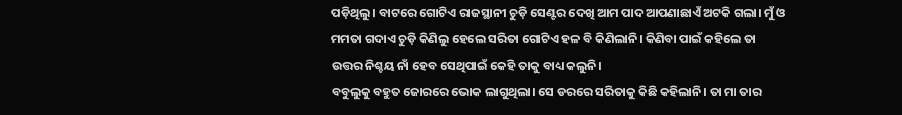ପଡ଼ିଥିଲୁ। ବାଟରେ ଗୋଟିଏ ରାଜସ୍ଥାନୀ ଚୁଡ଼ି ସେଣ୍ଟର ଦେଖି ଆମ ପାଦ ଆପଣାଛାଏଁ ଅଟକି ଗଲା। ମୁଁ ଓ ମମତା ଗଦାଏ ଚୁଡ଼ି କିଣିଲୁ ହେଲେ ସରିତା ଗୋଟିଏ ହଳ ବି କିଣିଲାନି। କିଣିବା ପାଇଁ କହିଲେ ତା ଉତ୍ତର ନିଶ୍ଚୟ ନାଁ ହେବ ସେଥିପାଇଁ କେହି ତାକୁ ବାଧ୍ୟ କଲୁନି।
ବବୁଲୁକୁ ବହୁତ ଜୋରରେ ଭୋକ ଲାଗୁଥିଲା। ସେ ଡରରେ ସରିତାକୁ କିଛି କହିଲାନି। ତା ମା ତାର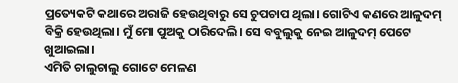ପ୍ରତ୍ୟେକଟି କଥାରେ ଅରାଜି ହେଉଥିବାରୁ ସେ ଚୁପଚାପ ଥିଲା। ଗୋଟିଏ କଣରେ ଆଳୁଦମ୍ ବିକ୍ରି ହେଉଥିଲା। ମୁଁ ମୋ ପୁଅକୁ ଠାରିଦେଲି। ସେ ବବୁଲୁକୁ ନେଇ ଆଳୁଦମ୍ ପେଟେ ଖୁଆଇଲା।
ଏମିତି ଚାଲୁଚାଲୁ ଗୋଟେ ମେଳଣ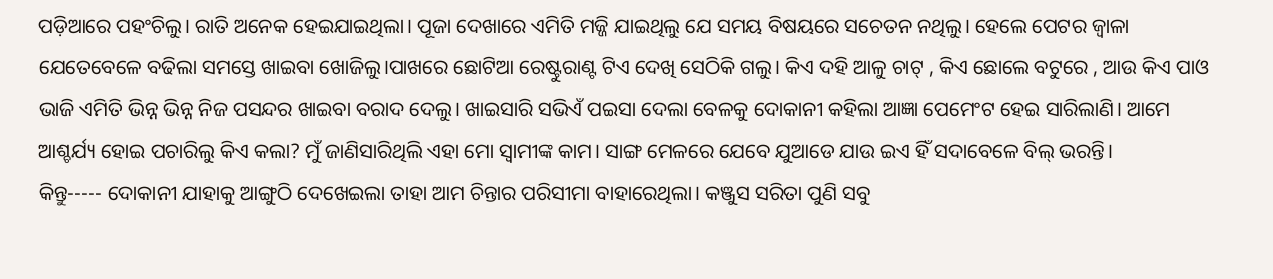ପଡ଼ିଆରେ ପହଂଚିଲୁ। ରାତି ଅନେକ ହେଇଯାଇଥିଲା। ପୂଜା ଦେଖାରେ ଏମିତି ମଜ୍ଜି ଯାଇଥିଲୁ ଯେ ସମୟ ବିଷୟରେ ସଚେତନ ନଥିଲୁ। ହେଲେ ପେଟର ଜ୍ୱାଳା ଯେତେବେଳେ ବଢିଲା ସମସ୍ତେ ଖାଇବା ଖୋଜିଲୁ।ପାଖରେ ଛୋଟିଆ ରେଷ୍ଟୁରାଣ୍ଟ ଟିଏ ଦେଖି ସେଠିକି ଗଲୁ। କିଏ ଦହି ଆଳୁ ଚାଟ୍ , କିଏ ଛୋଲେ ବଟୁରେ , ଆଉ କିଏ ପାଓ ଭାଜି ଏମିତି ଭିନ୍ନ ଭିନ୍ନ ନିଜ ପସନ୍ଦର ଖାଇବା ବରାଦ ଦେଲୁ। ଖାଇସାରି ସଭିଏଁ ପଇସା ଦେଲା ବେଳକୁ ଦୋକାନୀ କହିଲା ଆଜ୍ଞା ପେମେଂଟ ହେଇ ସାରିଲାଣି। ଆମେ ଆଶ୍ଚର୍ଯ୍ୟ ହୋଇ ପଚାରିଲୁ କିଏ କଲା? ମୁଁ ଜାଣିସାରିଥିଲି ଏହା ମୋ ସ୍ୱାମୀଙ୍କ କାମ। ସାଙ୍ଗ ମେଳରେ ଯେବେ ଯୁଆଡେ ଯାଉ ଇଏ ହିଁ ସଦାବେଳେ ବିଲ୍ ଭରନ୍ତି।
କିନ୍ତୁ----- ଦୋକାନୀ ଯାହାକୁ ଆଙ୍ଗୁଠି ଦେଖେଇଲା ତାହା ଆମ ଚିନ୍ତାର ପରିସୀମା ବାହାରେଥିଲା। କଞ୍ଜୁସ ସରିତା ପୁଣି ସବୁ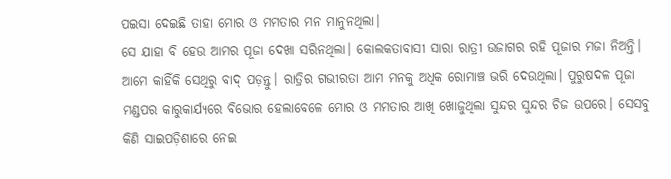ପଇସା ଦେଇଛି ତାହା ମୋର ଓ ମମତାର ମନ ମାନୁନଥିଲା।
ସେ ଯାହା ବି ହେଉ ଆମର ପୂଜା ଦେଖା ସରିନଥିଲା। କୋଲକତାବାସୀ ସାରା ରାତ୍ରୀ ଉଜାଗର ରହି ପୂଜାର ମଜା ନିଅନ୍ତି। ଆମେ କାହିଁକି ସେଥିରୁ ବାଦ୍ ପଡ଼ନ୍ତୁ। ରାତ୍ରିର ଗଭୀରତା ଆମ ମନକୁ ଅଧିକ ରୋମାଞ୍ଚ ଭରି ଦେଉଥିଲା। ପୁରୁଷଦଳ ପୂଜା ମଣ୍ଡପର କାରୁକାର୍ଯ୍ୟରେ ବିଭୋର ହେଲାବେଳେ ମୋର ଓ ମମତାର ଆଖି ଖୋଜୁଥିଲା ସୁନ୍ଦର ସୁନ୍ଦର ଚିଜ ଉପରେ। ସେସବୁ କିଣି ସାଇପଡ଼ିଶାରେ ନେଇ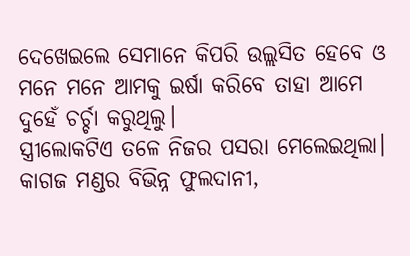ଦେଖେଇଲେ ସେମାନେ କିପରି ଉଲ୍ଲସିତ ହେବେ ଓ ମନେ ମନେ ଆମକୁ ଇର୍ଷା କରିବେ ତାହା ଆମେ ଦୁହେଁ ଚର୍ଚ୍ଚା କରୁଥିଲୁ।
ସ୍ତ୍ରୀଲୋକଟିଏ ତଳେ ନିଜର ପସରା ମେଲେଇଥିଲା। କାଗଜ ମଣ୍ଡର ବିଭିନ୍ନ ଫୁଲଦାନୀ,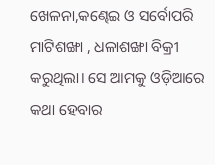ଖେଳନା,କଣ୍ଢେଇ ଓ ସର୍ବୋପରି ମାଟିଶଙ୍ଖା , ଧଳାଶଙ୍ଖା ବିକ୍ରୀ କରୁଥିଲା। ସେ ଆମକୁ ଓଡ଼ିଆରେ କଥା ହେବାର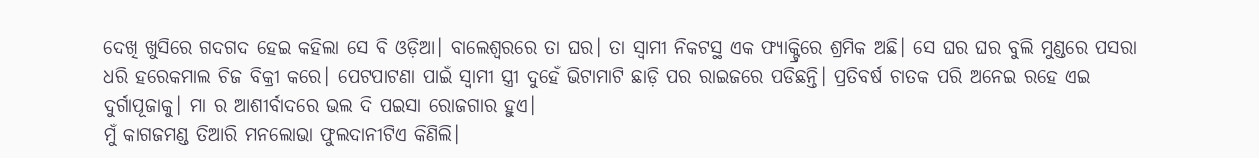ଦେଖି ଖୁସିରେ ଗଦଗଦ ହେଇ କହିଲା ସେ ବି ଓଡ଼ିଆ। ବାଲେଶ୍ଵରରେ ତା ଘର। ତା ସ୍ବାମୀ ନିକଟସ୍ଥ ଏକ ଫ୍ୟାକ୍ଟ୍ରିରେ ଶ୍ରମିକ ଅଛି। ସେ ଘର ଘର ବୁଲି ମୁଣ୍ଡରେ ପସରା ଧରି ହରେକମାଲ ଚିଜ ବିକ୍ରୀ କରେ। ପେଟପାଟଣା ପାଇଁ ସ୍ୱାମୀ ସ୍ତ୍ରୀ ଦୁହେଁ ଭିଟାମାଟି ଛାଡ଼ି ପର ରାଇଜରେ ପଡିଛନ୍ତି। ପ୍ରତିବର୍ଷ ଚାତକ ପରି ଅନେଇ ରହେ ଏଇ ଦୁର୍ଗାପୂଜାକୁ। ମା ର ଆଶୀର୍ବାଦରେ ଭଲ ଦି ପଇସା ରୋଜଗାର ହୁଏ।
ମୁଁ କାଗଜମଣ୍ଡ ତିଆରି ମନଲୋଭା ଫୁଲଦାନୀଟିଏ କିଣିଲି।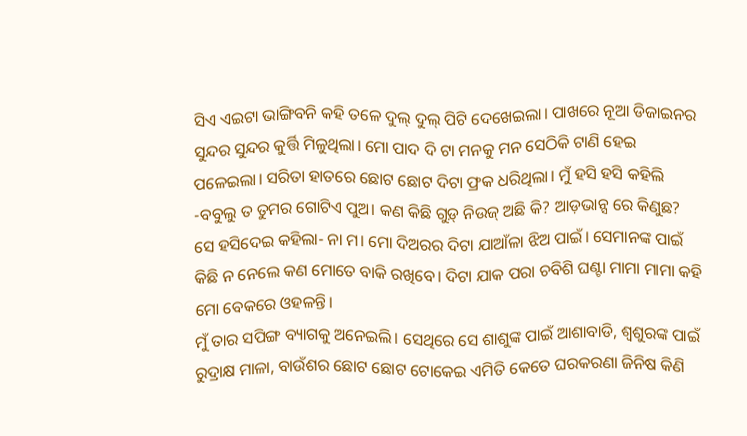ସିଏ ଏଇଟା ଭାଙ୍ଗିବନି କହି ତଳେ ଦୁଲ୍ ଦୁଲ୍ ପିଟି ଦେଖେଇଲା। ପାଖରେ ନୂଆ ଡିଜାଇନର ସୁନ୍ଦର ସୁନ୍ଦର କୁର୍ତ୍ତି ମିଳୁଥିଲା। ମୋ ପାଦ ଦି ଟା ମନକୁ ମନ ସେଠିକି ଟାଣି ହେଇ ପଳେଇଲା। ସରିତା ହାତରେ ଛୋଟ ଛୋଟ ଦିଟା ଫ୍ରକ ଧରିଥିଲା। ମୁଁ ହସି ହସି କହିଲି
-ବବୁଲୁ ତ ତୁମର ଗୋଟିଏ ପୁଅ। କଣ କିଛି ଗୁଡ଼୍ ନିଉଜ୍ ଅଛି କି? ଆଡ଼ଭାନ୍ସ ରେ କିଣୁଛ?
ସେ ହସିଦେଇ କହିଲା- ନା ମ। ମୋ ଦିଅରର ଦିଟା ଯାଆଁଳା ଝିଅ ପାଇଁ। ସେମାନଙ୍କ ପାଇଁ କିଛି ନ ନେଲେ କଣ ମୋତେ ବାକି ରଖିବେ। ଦିଟା ଯାକ ପରା ଚବିଶି ଘଣ୍ଟା ମାମା ମାମା କହି ମୋ ବେକରେ ଓହଳନ୍ତି।
ମୁଁ ତାର ସପିଙ୍ଗ ବ୍ୟାଗକୁ ଅନେଇଲି। ସେଥିରେ ସେ ଶାଶୁଙ୍କ ପାଇଁ ଆଶାବାଡି, ଶ୍ୱଶୁରଙ୍କ ପାଇଁ ରୁଦ୍ରାକ୍ଷ ମାଳା, ବାଉଁଶର ଛୋଟ ଛୋଟ ଟୋକେଇ ଏମିତି କେତେ ଘରକରଣା ଜିନିଷ କିଣି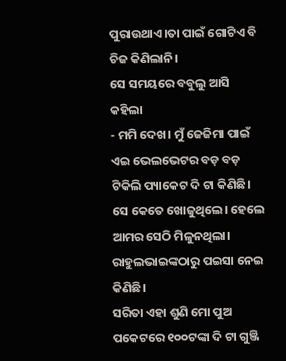ପୁରାଉଥାଏ।ତା ପାଇଁ ଗୋଟିଏ ବି ଚିଜ କିଣିଲାନି।
ସେ ସମୟରେ ବବୁଲୁ ଆସି କହିଲା
- ମମି ଦେଖ। ମୁଁ ଜେଜିମା ପାଇଁ ଏଇ ଭେଲଭେଟର ବଡ଼ ବଡ଼ ଟିକିଲି ପ୍ୟାକେଟ ଦି ଟା କିଣିଛି। ସେ କେତେ ଖୋଜୁଥିଲେ। ହେଲେ ଆମର ସେଠି ମିଳୁନଥିଲା। ରାହୁଲଭାଇଙ୍କଠାରୁ ପଇସା ନେଇ କିଣିଛି।
ସରିତା ଏହା ଶୁଣି ମୋ ପୁଅ ପକେଟରେ ୧୦୦ଟଙ୍କା ଦି ଟା ଗୁଞ୍ଜି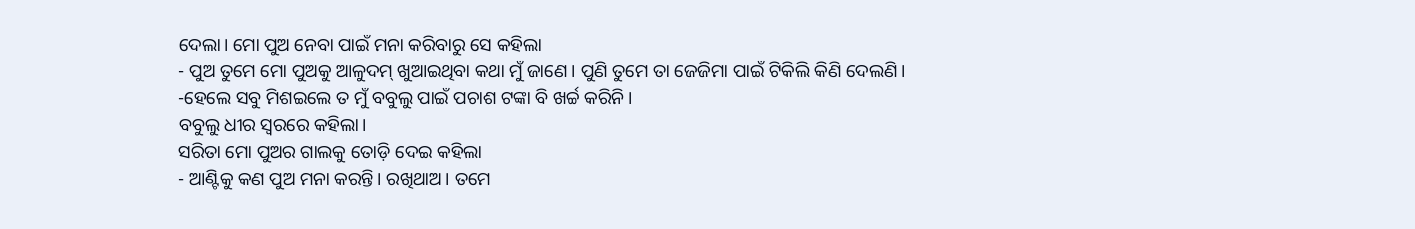ଦେଲା। ମୋ ପୁଅ ନେବା ପାଇଁ ମନା କରିବାରୁ ସେ କହିଲା
- ପୁଅ ତୁମେ ମୋ ପୁଅକୁ ଆଳୁଦମ୍ ଖୁଆଇଥିବା କଥା ମୁଁ ଜାଣେ। ପୁଣି ତୁମେ ତା ଜେଜିମା ପାଇଁ ଟିକିଲି କିଣି ଦେଲଣି।
-ହେଲେ ସବୁ ମିଶଇଲେ ତ ମୁଁ ବବୁଲୁ ପାଇଁ ପଚାଶ ଟଙ୍କା ବି ଖର୍ଚ୍ଚ କରିନି।
ବବୁଲୁ ଧୀର ସ୍ୱରରେ କହିଲା।
ସରିତା ମୋ ପୁଅର ଗାଲକୁ ତୋଡ଼ି ଦେଇ କହିଲା
- ଆଣ୍ଟିକୁ କଣ ପୁଅ ମନା କରନ୍ତି। ରଖିଥାଅ। ତମେ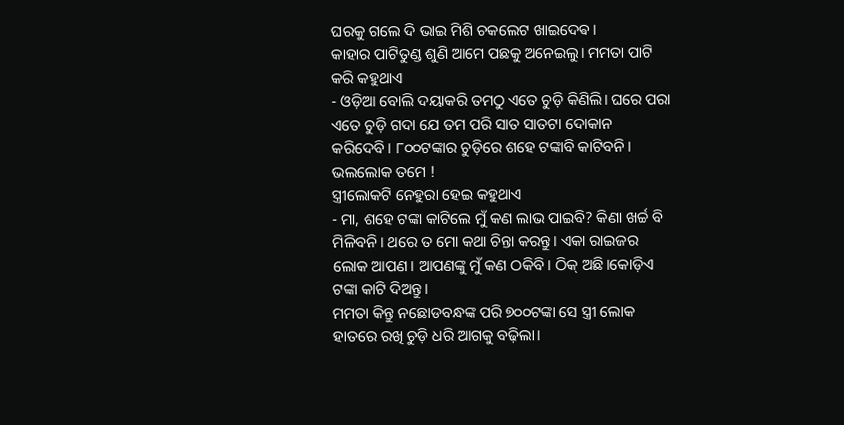ଘରକୁ ଗଲେ ଦି ଭାଇ ମିଶି ଚକଲେଟ ଖାଇଦେଵ।
କାହାର ପାଟିତୁଣ୍ଡ ଶୁଣି ଆମେ ପଛକୁ ଅନେଇଲୁ। ମମତା ପାଟି କରି କହୁଥାଏ
- ଓଡ଼ିଆ ବୋଲି ଦୟାକରି ତମଠୁ ଏତେ ଚୁଡ଼ି କିଣିଲି। ଘରେ ପରା ଏତେ ଚୁଡ଼ି ଗଦା ଯେ ତମ ପରି ସାତ ସାତଟା ଦୋକାନ କରିଦେବି। ୮୦୦ଟଙ୍କାର ଚୁଡ଼ିରେ ଶହେ ଟଙ୍କାବି କାଟିବନି। ଭଲଲୋକ ତମେ !
ସ୍ତ୍ରୀଲୋକଟି ନେହୁରା ହେଇ କହୁଥାଏ
- ମା, ଶହେ ଟଙ୍କା କାଟିଲେ ମୁଁ କଣ ଲାଭ ପାଇବି? କିଣା ଖର୍ଚ୍ଚ ବି ମିଳିବନି। ଥରେ ତ ମୋ କଥା ଚିନ୍ତା କରନ୍ତୁ। ଏକା ରାଇଜର ଲୋକ ଆପଣ। ଆପଣଙ୍କୁ ମୁଁ କଣ ଠକିବି। ଠିକ୍ ଅଛି।କୋଡ଼ିଏ ଟଙ୍କା କାଟି ଦିଅନ୍ତୁ।
ମମତା କିନ୍ତୁ ନଛୋଡବନ୍ଧଙ୍କ ପରି ୭୦୦ଟଙ୍କା ସେ ସ୍ତ୍ରୀ ଲୋକ ହାତରେ ରଖି ଚୁଡ଼ି ଧରି ଆଗକୁ ବଢ଼ିଲା।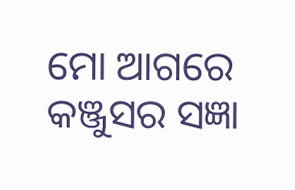ମୋ ଆଗରେ କଞ୍ଜୁସର ସଜ୍ଞା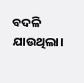ବଦଳି ଯାଉଥିଲା।